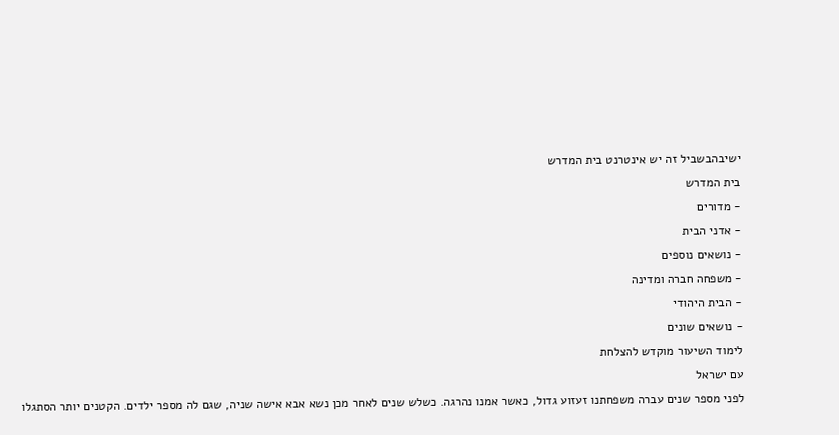ישיבהבשביל זה יש אינטרנט בית המדרש
בית המדרש
- מדורים
- אדני הבית
- נושאים נוספים
- משפחה חברה ומדינה
- הבית היהודי
- נושאים שונים
לימוד השיעור מוקדש להצלחת
עם ישראל
לפני מספר שנים עברה משפחתנו זעזוע גדול, כאשר אמנו נהרגה. כשלש שנים לאחר מכן נשא אבא אישה שניה, שגם לה מספר ילדים. הקטנים יותר הסתגלו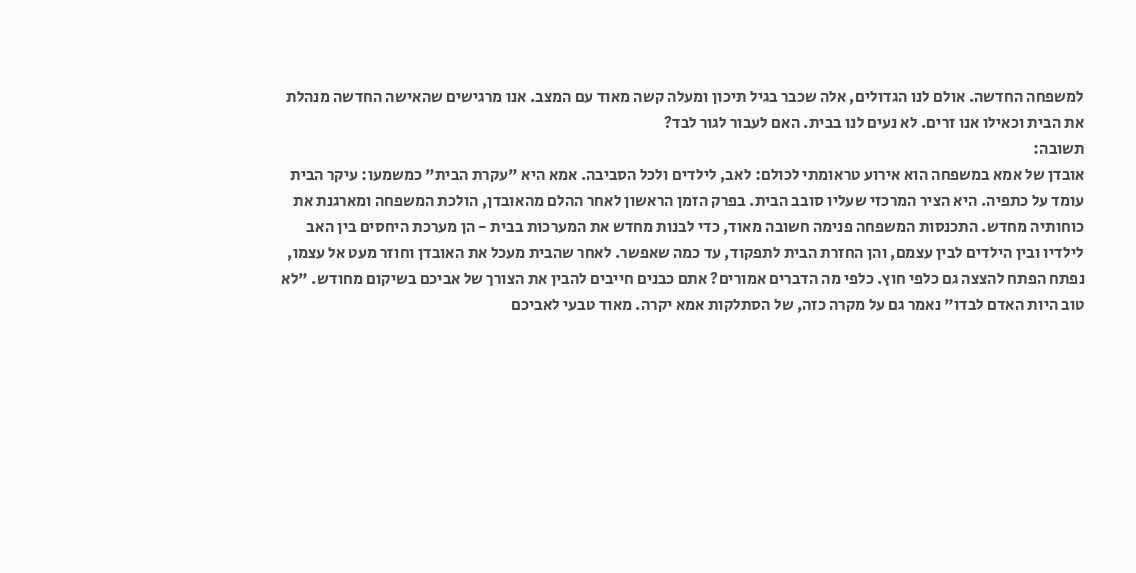למשפחה החדשה. אולם לנו הגדולים, אלה שכבר בגיל תיכון ומעלה קשה מאוד עם המצב. אנו מרגישים שהאישה החדשה מנהלת את הבית וכאילו אנו זרים. לא נעים לנו בבית. האם לעבור לגור לבד?
תשובה:
אובדן של אמא במשפחה הוא אירוע טראומתי לכולם: לאב, לילדים ולכל הסביבה. אמא היא "עקרת הבית" כמשמעו: עיקר הבית עומד על כתפיה. היא הציר המרכזי שעליו סובב הבית. בפרק הזמן הראשון לאחר ההלם מהאובדן, הולכת המשפחה ומארגנת את כוחותיה מחדש. התכנסות המשפחה פנימה חשובה מאוד, כדי לבנות מחדש את המערכות בבית - הן מערכת היחסים בין האב לילדיו ובין הילדים לבין עצמם, והן החזרת הבית לתפקוד, עד כמה שאפשר. לאחר שהבית מעכל את האובדן וחוזר מעט אל עצמו, נפתח הפתח להצצה גם כלפי חוץ. כלפי מה הדברים אמורים? אתם כבנים חייבים להבין את הצורך של אביכם בשיקום מחודש. "לא טוב היות האדם לבדו" נאמר גם על מקרה כזה, של הסתלקות אמא יקרה. מאוד טבעי לאביכם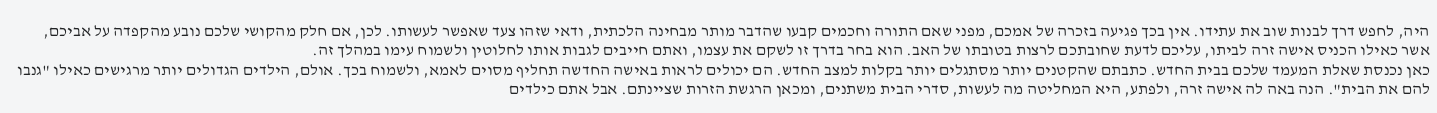היה, לחפש דרך לבנות שוב את עתידו. אין בכך פגיעה בזכרה של אמכם, מפני שאם התורה וחכמים קבעו שהדבר מותר מבחינה הלכתית, ודאי שזהו צעד שאפשר לעשותו. לכן, אם חלק מהקושי שלכם נובע מהקפדה על אביכם, אשר כאילו הכניס אישה זרה לביתו, עליכם לדעת שחובתכם לרצות בטובתו של האב. הוא בחר בדרך זו לשקם את עצמו, ואתם חייבים לגבות אותו לחלוטין ולשמוח עימו במהלך זה.
כאן נכנסת שאלת המעמד שלכם בבית החדש. כתבתם שהקטנים יותר מסתגלים יותר בקלות למצב החדש. הם יכולים לראות באישה החדשה תחליף מסוים לאמא, ולשמוח בכך. אולם, הילדים הגדולים יותר מרגישים כאילו "גנבו להם את הבית". הנה באה לה אישה זרה, ולפתע, היא המחליטה מה לעשות, סדרי הבית משתנים, ומכאן הרגשת הזרות שציינתם. אבל אתם כילדים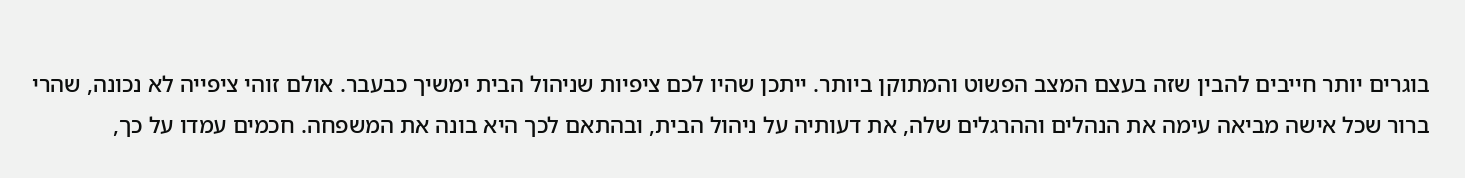בוגרים יותר חייבים להבין שזה בעצם המצב הפשוט והמתוקן ביותר. ייתכן שהיו לכם ציפיות שניהול הבית ימשיך כבעבר. אולם זוהי ציפייה לא נכונה, שהרי ברור שכל אישה מביאה עימה את הנהלים וההרגלים שלה, את דעותיה על ניהול הבית, ובהתאם לכך היא בונה את המשפחה. חכמים עמדו על כך,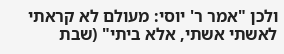ולכן "אמר ר' יוסי: מעולם לא קראתי לאשתי אשתי, אלא ביתי" (שבת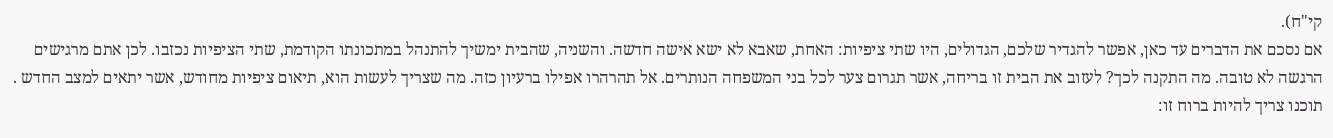קי"ח).
אם נסכם את הדברים עד כאן, אפשר להגדיר שלכם, הגדולים, היו שתי ציפיות: האחת, שאבא לא ישא אישה חדשה. והשניה, שהבית ימשיך להתנהל במתכונתו הקודמת, שתי הציפיות נכזבו. לכן אתם מרגישים הרגשה לא טובה. מה התקנה לכך? לעזוב את הבית זו בריחה, אשר תגרום צער לכל בני המשפחה הנותרים. אל תהרהרו אפילו ברעיון כזה. מה שצריך לעשות הוא, תיאום ציפיות מחודש, אשר יתאים למצב החדש . תוכנו צריך להיות ברוח זו: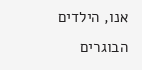אנו, הילדים הבוגרים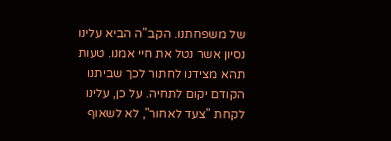של משפחתנו. הקב"ה הביא עלינו נסיון אשר נטל את חיי אמנו. טעות תהא מצידנו לחתור לכך שביתנו הקודם יקום לתחיה. על כן, עלינו לקחת "צעד לאחור", לא לשאוף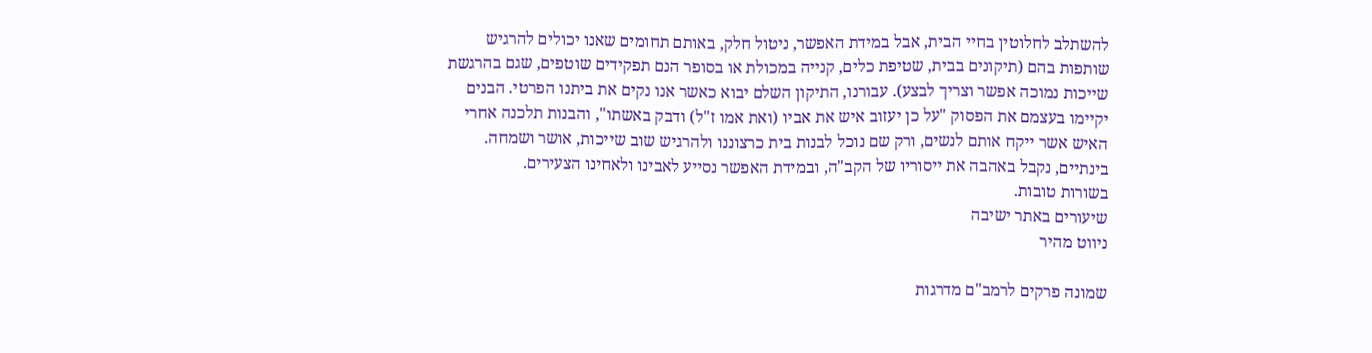להשתלב לחלוטין בחיי הבית, אבל במידת האפשר, ניטול חלק, באותם תחומים שאנו יכולים להרגיש שותפות בהם (תיקונים בבית, שטיפת כלים, קנייה במכולת או בסופר הנם תפקידים שוטפים, שגם בהרגשת שייכות נמוכה אפשר וצריך לבצע). עבורנו, התיקון השלם יבוא כאשר אנו נקים את ביתנו הפרטי. הבנים יקיימו בעצמם את הפסוק "על כן יעזוב איש את אביו (ואת אמו ז"ל) ודבק באשתו", והבנות תלכנה אחרי האיש אשר ייקח אותם לנשים, ורק שם נוכל לבנות בית כרצוננו ולהרגיש שוב שייכות, אושר ושמחה. בינתיים, נקבל באהבה את ייסוריו של הקב"ה, ובמידת האפשר נסייע לאבינו ולאחינו הצעירים.
בשורות טובות.
שיעורים באתר ישיבה
ניווט מהיר

שמונה פרקים לרמב"ם מדרגות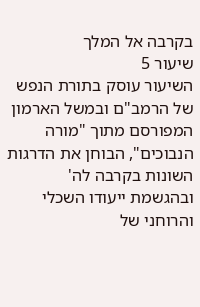בקרבה אל המלך
שיעור 5
השיעור עוסק בתורת הנפש של הרמב"ם ובמשל הארמון המפורסם מתוך "מורה הנבוכים", הבוחן את הדרגות השונות בקרבה לה' ובהגשמת ייעודו השכלי והרוחני של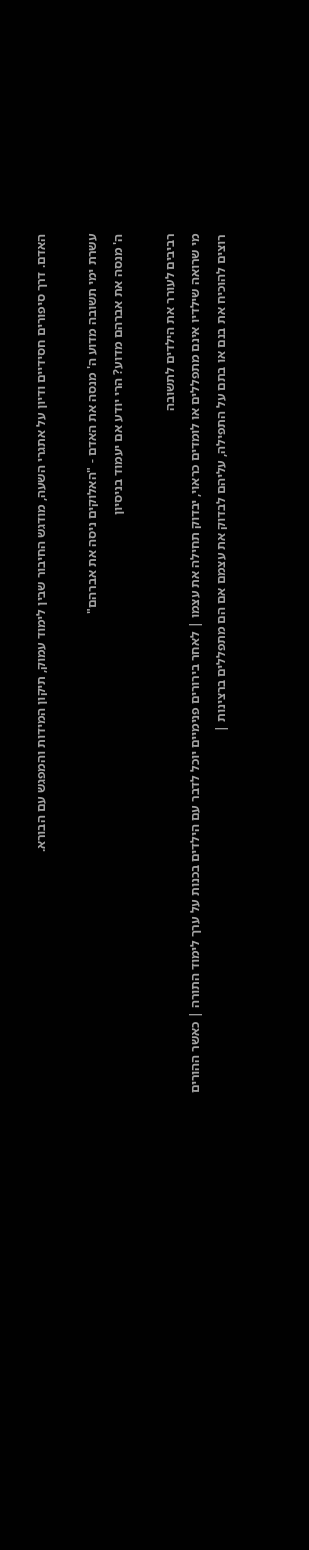האדם. דרך סיפורים חסידיים ודיון על אתגרי השעה, מודגש החיבור שבין לימוד עמוק, תיקון המידות והמפגש עם הבורא.

עשרת ימי תשובה מדוע ה' מנסה את האדם - "האלוקים ניסה את אברהם"
ה' מנסה את אברהם מדוע? הרי יודע אם יעמוד בניסיון

רביבים לעורר את הילדים לתשובה
מי שרואה שילדיו אינם מתפללים או לומדים כראוי, יבדוק תחילה את עצמו | לאחר בירורים פנימיים יוכל לדבר עם הילדים בכנות על ערך לימוד התורה | כאשר ההורים רוצים להוכיח את בנם או בתם על התפילה, עליהם לבדוק את עצמם אם הם מתפללים ברצינות |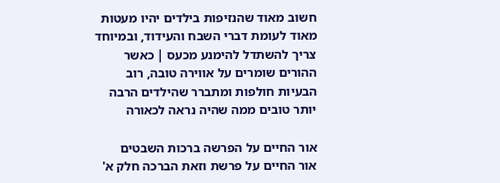חשוב מאוד שהנזיפות בילדים יהיו מעטות מאוד לעומת דברי השבח והעידוד, ובמיוחד צריך להשתדל להימנע מכעס | כאשר ההורים שומרים על אווירה טובה, רוב הבעיות חולפות ומתברר שהילדים הרבה יותר טובים ממה שהיה נראה לכאורה

אור החיים על הפרשה ברכות השבטים
אור החיים על פרשת וזאת הברכה חלק א'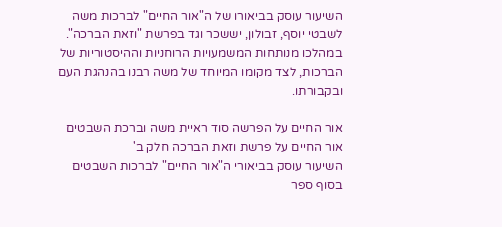השיעור עוסק בביאורו של ה"אור החיים" לברכות משה לשבטי יוסף, זבולון, יששכר וגד בפרשת "וזאת הברכה". במהלכו מנותחות המשמעויות הרוחניות וההיסטוריות של הברכות, לצד מקומו המיוחד של משה רבנו בהנהגת העם ובקבורתו.

אור החיים על הפרשה סוד ראיית משה וברכת השבטים
אור החיים על פרשת וזאת הברכה חלק ב'
השיעור עוסק בביאורי ה"אור החיים" לברכות השבטים בסוף ספר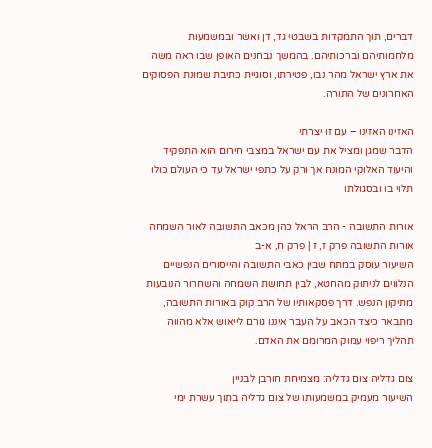דברים, תוך התמקדות בשבטי גד, דן ואשר ובמשמעות מלחמותיהם וברכותיהם. בהמשך נבחנים האופן שבו ראה משה את ארץ ישראל מהר נבו, פטירתו, וסוגיית כתיבת שמונת הפסוקים האחרונים של התורה.

האזינו האזינו – עם זו יצרתי
הדבר שמגן ומציל את עם ישראל במצבי חירום הוא התפקיד והיעוד האלוקי המונח אך ורק על כתפי ישראל עד כי העולם כולו תלוי בו ובסגולתו

אורות התשובה - הרב הראל כהן מכאב התשובה לאור השמחה
אורות התשובה פרק ז, ז | פרק ח, א-ב
השיעור עוסק במתח שבין כאבי התשובה והייסורים הנפשיים הנלווים לניתוק מהחטא, לבין תחושת השמחה והשחרור הנובעות מתיקון הנפש. דרך פסקאותיו של הרב קוק באורות התשובה, מתבאר כיצד הכאב על העבר איננו גורם לייאוש אלא מהווה תהליך ריפוי עמוק המרומם את האדם.

צום גדליה צום גדליה: מצמיחת חורבן לבניין
השיעור מעמיק במשמעותו של צום גדליה בתוך עשרת ימי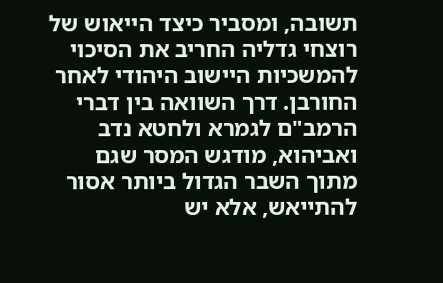תשובה, ומסביר כיצד הייאוש של רוצחי גדליה החריב את הסיכוי להמשכיות היישוב היהודי לאחר החורבן. דרך השוואה בין דברי הרמב"ם לגמרא ולחטא נדב ואביהוא, מודגש המסר שגם מתוך השבר הגדול ביותר אסור להתייאש, אלא יש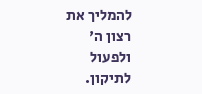להמליך את רצון ה' ולפעול לתיקון.